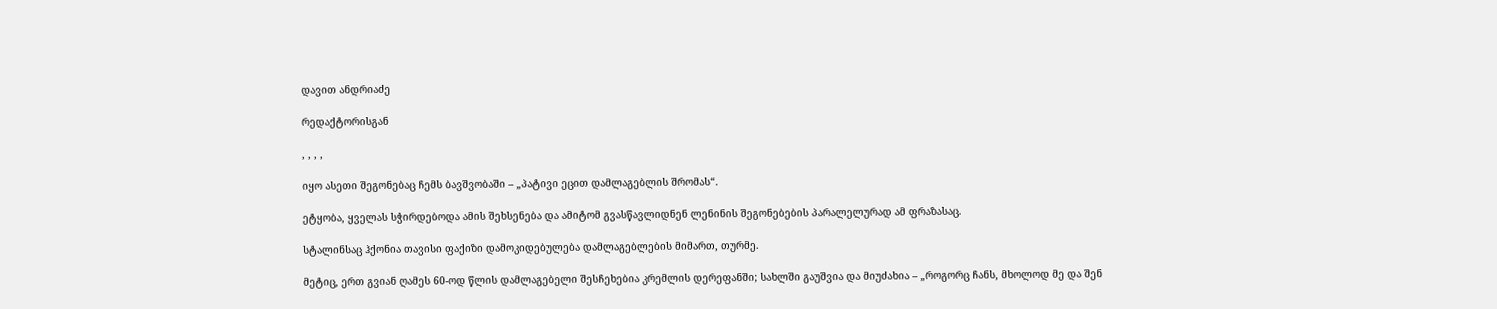დავით ანდრიაძე

რედაქტორისგან

, , , ,

იყო ასეთი შეგონებაც ჩემს ბავშვობაში – „პატივი ეცით დამლაგებლის შრომას“.

ეტყობა, ყველას სჭირდებოდა ამის შეხსენება და ამიტომ გვასწავლიდნენ ლენინის შეგონებების პარალელურად ამ ფრაზასაც.

სტალინსაც ჰქონია თავისი ფაქიზი დამოკიდებულება დამლაგებლების მიმართ, თურმე.

მეტიც, ერთ გვიან ღამეს 60-ოდ წლის დამლაგებელი შესჩეხებია კრემლის დერეფანში; სახლში გაუშვია და მიუძახია – „როგორც ჩანს, მხოლოდ მე და შენ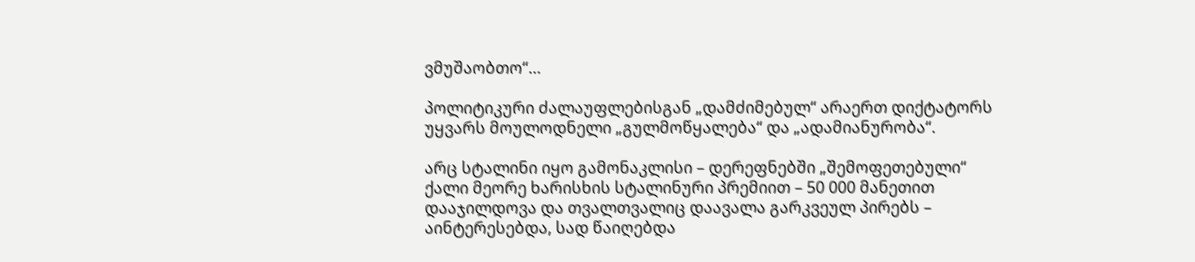ვმუშაობთო“…

პოლიტიკური ძალაუფლებისგან „დამძიმებულ“ არაერთ დიქტატორს უყვარს მოულოდნელი „გულმოწყალება“ და „ადამიანურობა“.

არც სტალინი იყო გამონაკლისი – დერეფნებში „შემოფეთებული“ ქალი მეორე ხარისხის სტალინური პრემიით – 50 000 მანეთით დააჯილდოვა და თვალთვალიც დაავალა გარკვეულ პირებს – აინტერესებდა, სად წაიღებდა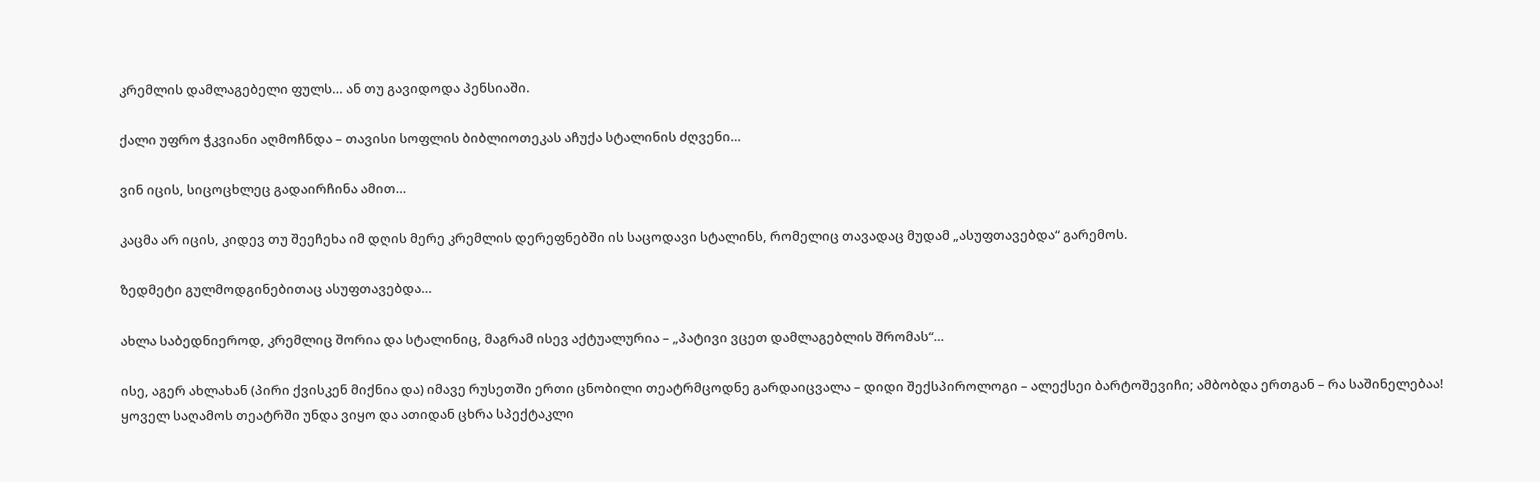კრემლის დამლაგებელი ფულს… ან თუ გავიდოდა პენსიაში.

ქალი უფრო ჭკვიანი აღმოჩნდა – თავისი სოფლის ბიბლიოთეკას აჩუქა სტალინის ძღვენი…

ვინ იცის, სიცოცხლეც გადაირჩინა ამით…

კაცმა არ იცის, კიდევ თუ შეეჩეხა იმ დღის მერე კრემლის დერეფნებში ის საცოდავი სტალინს, რომელიც თავადაც მუდამ „ასუფთავებდა“ გარემოს.

ზედმეტი გულმოდგინებითაც ასუფთავებდა…

ახლა საბედნიეროდ, კრემლიც შორია და სტალინიც, მაგრამ ისევ აქტუალურია – „პატივი ვცეთ დამლაგებლის შრომას“…

ისე, აგერ ახლახან (პირი ქვისკენ მიქნია და) იმავე რუსეთში ერთი ცნობილი თეატრმცოდნე გარდაიცვალა – დიდი შექსპიროლოგი – ალექსეი ბარტოშევიჩი; ამბობდა ერთგან – რა საშინელებაა! ყოველ საღამოს თეატრში უნდა ვიყო და ათიდან ცხრა სპექტაკლი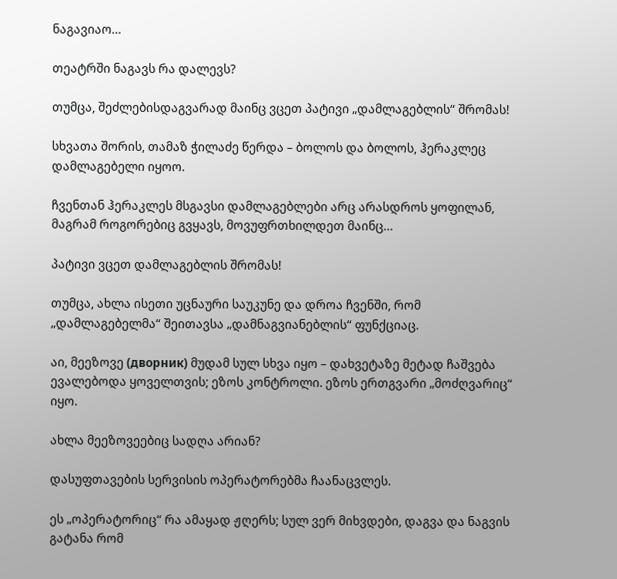ნაგავიაო…

თეატრში ნაგავს რა დალევს?

თუმცა, შეძლებისდაგვარად მაინც ვცეთ პატივი „დამლაგებლის“ შრომას!

სხვათა შორის, თამაზ ჭილაძე წერდა – ბოლოს და ბოლოს, ჰერაკლეც დამლაგებელი იყოო.

ჩვენთან ჰერაკლეს მსგავსი დამლაგებლები არც არასდროს ყოფილან, მაგრამ როგორებიც გვყავს, მოვუფრთხილდეთ მაინც…

პატივი ვცეთ დამლაგებლის შრომას!

თუმცა, ახლა ისეთი უცნაური საუკუნე და დროა ჩვენში, რომ „დამლაგებელმა“ შეითავსა „დამნაგვიანებლის“ ფუნქციაც.

აი, მეეზოვე (дворник) მუდამ სულ სხვა იყო – დახვეტაზე მეტად ჩაშვება ევალებოდა ყოველთვის; ეზოს კონტროლი. ეზოს ერთგვარი „მოძღვარიც“ იყო.

ახლა მეეზოვეებიც სადღა არიან?

დასუფთავების სერვისის ოპერატორებმა ჩაანაცვლეს.

ეს „ოპერატორიც“ რა ამაყად ჟღერს; სულ ვერ მიხვდები, დაგვა და ნაგვის გატანა რომ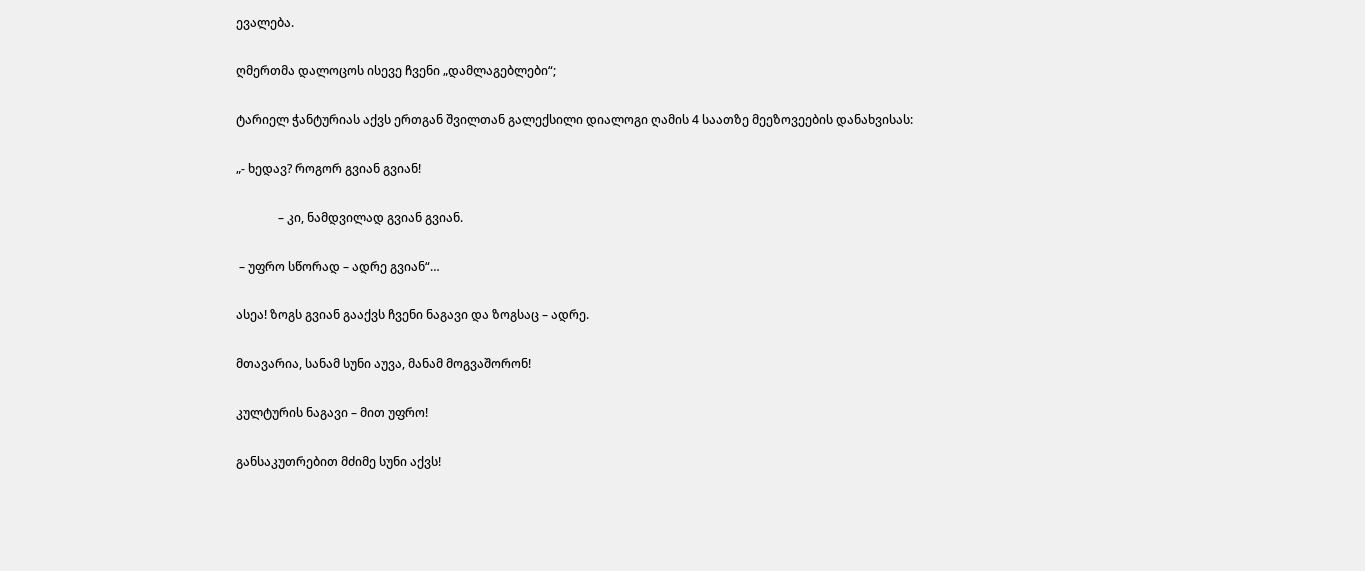ევალება.

ღმერთმა დალოცოს ისევე ჩვენი „დამლაგებლები“;

ტარიელ ჭანტურიას აქვს ერთგან შვილთან გალექსილი დიალოგი ღამის 4 საათზე მეეზოვეების დანახვისას:

„- ხედავ? როგორ გვიან გვიან!

              – კი, ნამდვილად გვიან გვიან.

 – უფრო სწორად – ადრე გვიან“…

ასეა! ზოგს გვიან გააქვს ჩვენი ნაგავი და ზოგსაც – ადრე.

მთავარია, სანამ სუნი აუვა, მანამ მოგვაშორონ!

კულტურის ნაგავი – მით უფრო!

განსაკუთრებით მძიმე სუნი აქვს!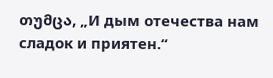თუმცა, „И дым отечества нам сладок и приятен.“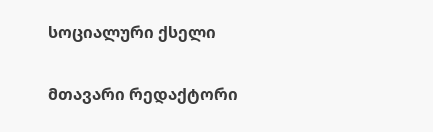სოციალური ქსელი

მთავარი რედაქტორი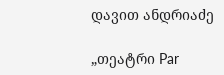დავით ანდრიაძე

„თეატრი Par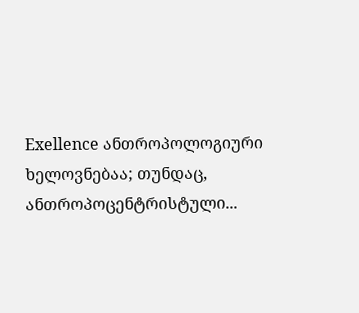Exellence ანთროპოლოგიური ხელოვნებაა; თუნდაც, ანთროპოცენტრისტული...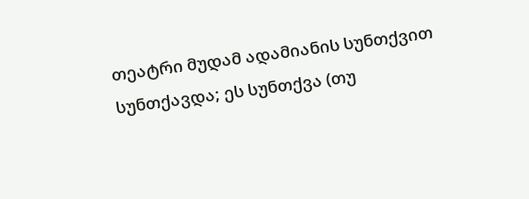თეატრი მუდამ ადამიანის სუნთქვით სუნთქავდა; ეს სუნთქვა (თუ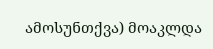ამოსუნთქვა) მოაკლდა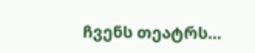ჩვენს თეატრს…